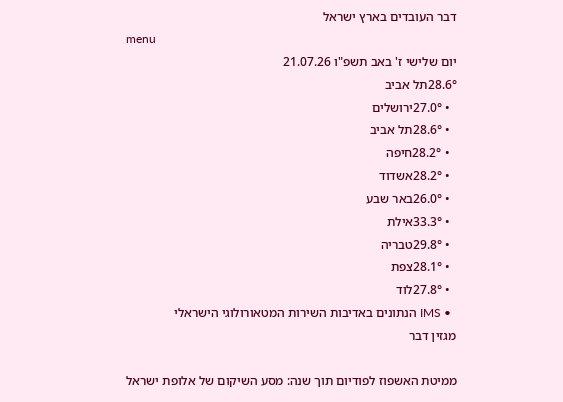דבר העובדים בארץ ישראל
menu
יום שלישי ז' באב תשפ"ו 21.07.26
28.6°תל אביב
  • 27.0°ירושלים
  • 28.6°תל אביב
  • 28.2°חיפה
  • 28.2°אשדוד
  • 26.0°באר שבע
  • 33.3°אילת
  • 29.8°טבריה
  • 28.1°צפת
  • 27.8°לוד
  • IMS הנתונים באדיבות השירות המטאורולוגי הישראלי
מגזין דבר

ממיטת האשפוז לפודיום תוך שנה: מסע השיקום של אלופת ישראל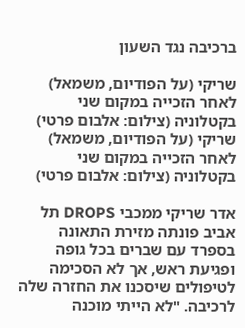ברכיבה נגד השעון

שריקי (על הפודיום, משמאל) לאחר הזכייה במקום שני בקטלוניה (צילום: אלבום פרטי)
שריקי (על הפודיום, משמאל) לאחר הזכייה במקום שני בקטלוניה (צילום: אלבום פרטי)

אדר שריקי ממכבי DROPS תל אביב פונתה מזירת התאונה בספרד עם שברים בכל גופה ופגיעת ראש, אך לא הסכימה לטיפולים שיסכנו את החזרה שלה לרכיבה. "לא הייתי מוכנה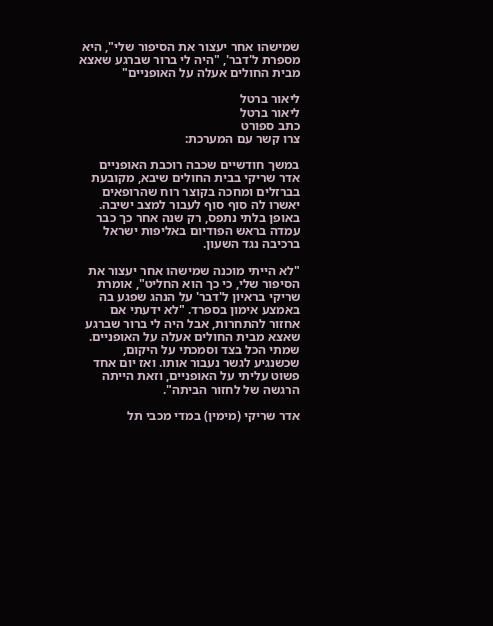שמישהו אחר יעצור את הסיפור שלי", היא מספרת ל'דבר', "היה לי ברור שברגע שאצא מבית החולים אעלה על האופניים"

ליאור ברטל
ליאור ברטל
כתב ספורט
צרו קשר עם המערכת:

במשך חודשיים שכבה רוכבת האופניים אדר שריקי בבית החולים שיבא, מקובעת בברזלים ומחכה בקוצר רוח שהרופאים יאשרו לה סוף סוף לעבור למצב ישיבה. באופן בלתי נתפס, רק שנה אחר כך כבר עמדה בראש הפודיום באליפות ישראל ברכיבה נגד השעון.

"לא הייתי מוכנה שמישהו אחר יעצור את הסיפור שלי, כי כך הוא החליט", אומרת שריקי בראיון ל'דבר' על הנהג שפגע בה באמצע אימון בספרד. "לא ידעתי אם אחזור להתחרות, אבל היה לי ברור שברגע שאצא מבית החולים אעלה על האופניים. שמתי הכל בצד וסמכתי על היקום, שכשנגיע לגשר נעבור אותו. ואז יום אחד פשוט עליתי על האופניים, וזאת הייתה הרגשה של לחזור הביתה".

אדר שריקי (מימין) במדי מכבי תל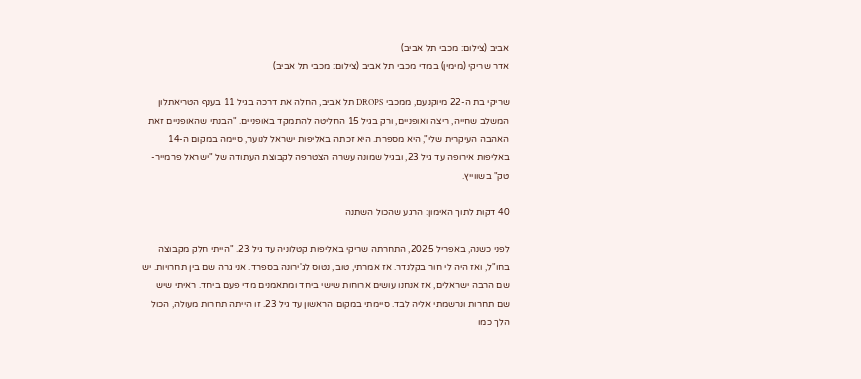אביב (צילום: מכבי תל אביב)
אדר שריקי (מימין) במדי מכבי תל אביב (צילום: מכבי תל אביב)

שריקי בת ה-22 מיוקנעם, ממכבי DROPS תל אביב, החלה את דרכה בגיל 11 בענף הטריאתלון המשלב שחייה, ריצה ואופניים, ורק בגיל 15 החליטה להתמקד באופניים. "הבנתי שהאופניים זאת האהבה העיקרית שלי", היא מספרת. היא זכתה באליפות ישראל לנוער, סיימה במקום ה-14 באליפות אירופה עד גיל 23, ובגיל שמונה עשרה הצטרפה לקבוצת העתודה של "ישראל פרמייר-טק" בשווייץ.

40 דקות לתוך האימון: הרגע שהכול השתנה

לפני כשנה, באפריל 2025, התחרתה שריקי באליפות קטלוניה עד גיל 23. "הייתי חלק מקבוצה בחו"ל, ואז היה לי חור בקלנדר. אז אמרתי, טוב, נטוס לג'ירונה בספרד. אני גרה שם בין תחרויות. יש שם הרבה ישראלים, אז אנחנו עושים ארוחות שישי ביחד ומתאמנים מדי פעם ביחד. ראיתי שיש שם תחרות ונרשמתי אליה לבד. סיימתי במקום הראשון עד גיל 23. זו הייתה תחרות מעולה, הכול הלך כמו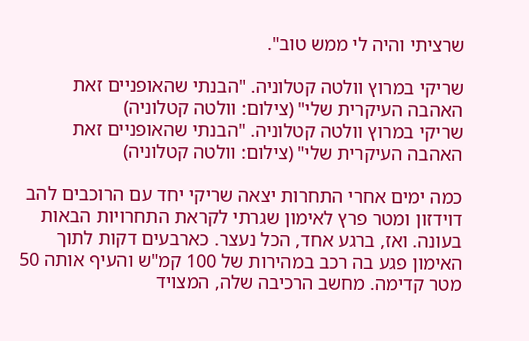שרציתי והיה לי ממש טוב".

שריקי במרוץ וולטה קטלוניה. "הבנתי שהאופניים זאת האהבה העיקרית שלי" (צילום: וולטה קטלוניה)
שריקי במרוץ וולטה קטלוניה. "הבנתי שהאופניים זאת האהבה העיקרית שלי" (צילום: וולטה קטלוניה)

כמה ימים אחרי התחרות יצאה שריקי יחד עם הרוכבים להב דוידזון ומטר פרץ לאימון שגרתי לקראת התחרויות הבאות בעונה. ואז, ברגע אחד, הכל נעצר. כארבעים דקות לתוך האימון פגע בה רכב במהירות של 100 קמ"ש והעיף אותה 50 מטר קדימה. מחשב הרכיבה שלה, המצויד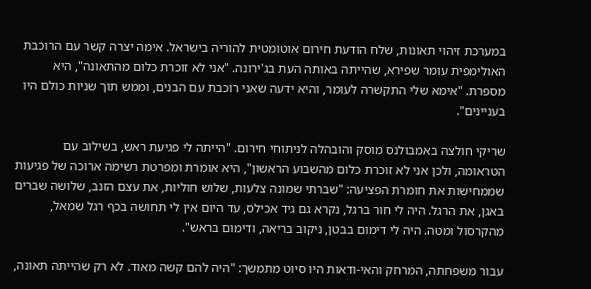במערכת זיהוי תאונות, שלח הודעת חירום אוטומטית להוריה בישראל. אימה יצרה קשר עם הרוכבת האולימפית עומר שפירא, שהייתה באותה העת בג'ירונה. "אני לא זוכרת כלום מהתאונה", היא מספרת. "אימא שלי התקשרה לעומר, והיא ידעה שאני רוכבת עם הבנים, וממש תוך שניות כולם היו בעניינים".

שריקי חולצה באמבולנס מוסק והובהלה לניתוחי חירום. "הייתה לי פגיעת ראש, בשילוב עם הטראומה, ולכן אני לא זוכרת כלום מהשבוע הראשון", היא אומרת ומפרטת רשימה ארוכה של פגיעות שממחישות את חומרת הפציעה: "שברתי שמונה צלעות, שלוש חוליות, את עצם הזנב, שלושה שברים באגן, את הרגל. היה לי חור ברגל, נקרא גם גיד אכילס, עד היום אין לי תחושה בכף רגל שמאל, מהקרסול ומטה. היה לי דימום בבטן, ניקוב בריאה, ודימום בראש".

עבור משפחתה, המרחק והאי-ודאות היו סיוט מתמשך: "היה להם קשה מאוד. לא רק שהייתה תאונה,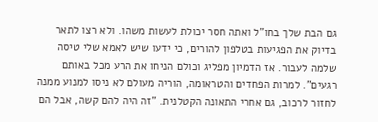גם הבת שלך בחו"ל ואתה חסר יכולת לעשות משהו. ולא רצו לתאר בדיוק את הפגיעות בטלפון להורים, כי ידעו שיש לאמא שלי טיסה שלמה לעבור. אז הדמיון מפליג וכולם הניחו את הרע מכל באותם רגעים". למרות הפחדים והטראומה, הוריה מעולם לא ניסו למנוע ממנה לחזור לרכוב, גם אחרי התאונה הקטלנית. "זה היה להם קשה, אבל הם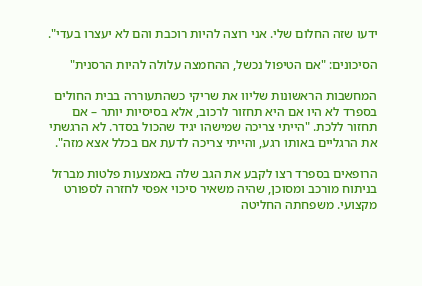ידעו שזה החלום שלי. אני רוצה להיות רוכבת והם לא יעצרו בעדי".

הסיכונים: "אם הטיפול נכשל, ההחמצה עלולה להיות הרסנית"

המחשבות הראשונות שליוו את שריקי כשהתעוררה בבית החולים בספרד לא היו אם היא תחזור לרכוב, אלא בסיסיות יותר – אם תחזור ללכת. "הייתי צריכה שמישהו יגיד שהכול בסדר. לא הרגשתי את הרגליים באותו רגע, והייתי צריכה לדעת אם בכלל אצא מזה".

הרופאים בספרד רצו לקבע את הגב שלה באמצעות פלטות מברזל בניתוח מורכב ומסוכן, שהיה משאיר סיכוי אפסי לחזרה לספורט מקצועי. משפחתה החליטה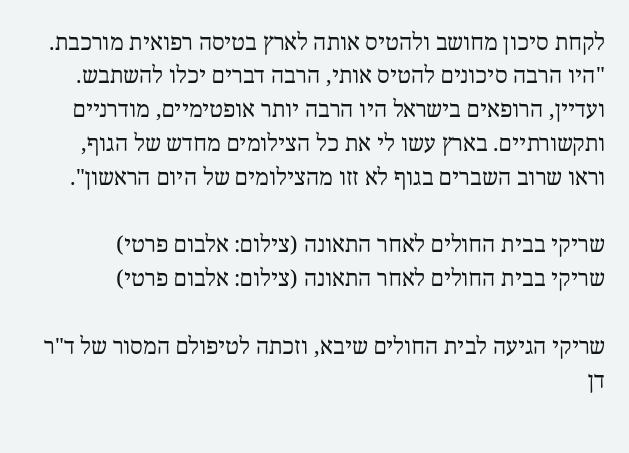לקחת סיכון מחושב ולהטיס אותה לארץ בטיסה רפואית מורכבת. "היו הרבה סיכונים להטיס אותי, הרבה דברים יכלו להשתבש. ועדיין, הרופאים בישראל היו הרבה יותר אופטימיים, מודרניים ותקשורתיים. בארץ עשו לי את כל הצילומים מחדש של הגוף, וראו שרוב השברים בגוף לא זזו מהצילומים של היום הראשון".

שריקי בבית החולים לאחר התאונה (צילום: אלבום פרטי)
שריקי בבית החולים לאחר התאונה (צילום: אלבום פרטי)

שריקי הגיעה לבית החולים שיבא, וזכתה לטיפולם המסור של ד"ר דן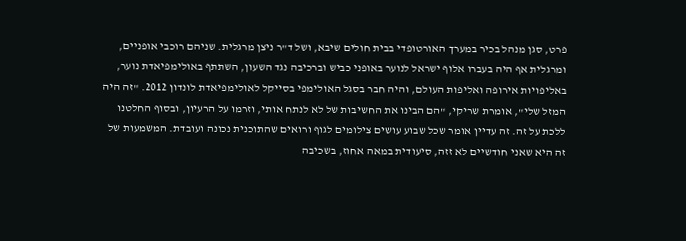פרט, סגן מנהל בכיר במערך האורטופדי בבית חולים שיבא, ושל ד"ר ניצן מרגלית. שניהם רוכבי אופניים, ומרגלית אף היה בעברו אלוף ישראל לנוער באופני כביש וברכיבה נגד השעון, השתתף באולימפיאדת נוער, באליפויות אירופה ואליפות העולם, והיה חבר בסגל האולימפי בסייקל לאולימפיאדת לונדון 2012. "זה היה המזל שלי", אומרת שריקי, "הם הבינו את החשיבות של לא לנתח אותי, וזרמו על הרעיון, ובסוף החלטנו ללכת על זה. זה עדיין אומר שכל שבוע עושים צילומים לגוף ורואים שהתוכנית נכונה ועובדת. המשמעות של זה היא שאני חודשיים לא זזה, סיעודית במאה אחוז, בשכיבה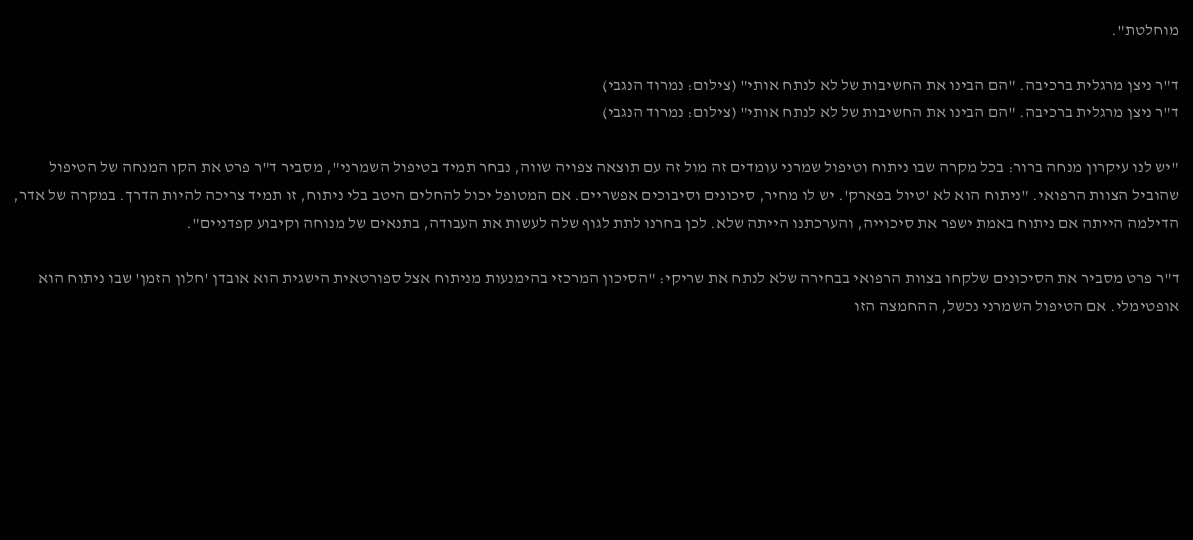מוחלטת".

ד"ר ניצן מרגלית ברכיבה. "הם הבינו את החשיבות של לא לנתח אותי" (צילום: נמרוד הנגבי)
ד"ר ניצן מרגלית ברכיבה. "הם הבינו את החשיבות של לא לנתח אותי" (צילום: נמרוד הנגבי)

"יש לנו עיקרון מנחה ברור: בכל מקרה שבו ניתוח וטיפול שמרני עומדים זה מול זה עם תוצאה צפויה שווה, נבחר תמיד בטיפול השמרני", מסביר ד"ר פרט את הקו המנחה של הטיפול שהוביל הצוות הרפואי. "ניתוח הוא לא 'טיול בפארק'. יש לו מחיר, סיכונים וסיבוכים אפשריים. אם המטופל יכול להחלים היטב בלי ניתוח, זו תמיד צריכה להיות הדרך. במקרה של אדר, הדילמה הייתה אם ניתוח באמת ישפר את סיכוייה, והערכתנו הייתה שלא. לכן בחרנו לתת לגוף שלה לעשות את העבודה, בתנאים של מנוחה וקיבוע קפדניים".

ד"ר פרט מסביר את הסיכונים שלקחו בצוות הרפואי בבחירה שלא לנתח את שריקי: "הסיכון המרכזי בהימנעות מניתוח אצל ספורטאית הישגית הוא אובדן 'חלון הזמן' שבו ניתוח הוא אופטימלי. אם הטיפול השמרני נכשל, ההחמצה הזו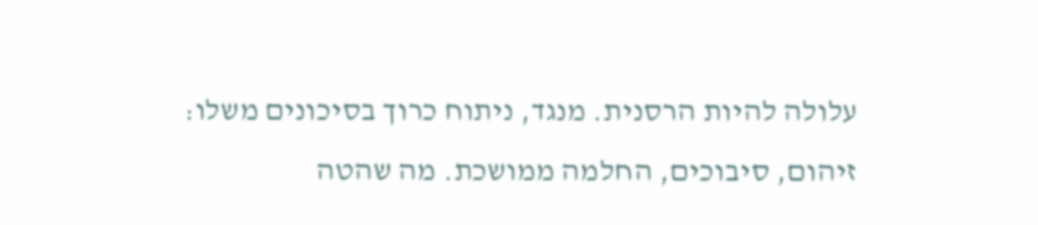עלולה להיות הרסנית. מנגד, ניתוח כרוך בסיכונים משלו: זיהום, סיבוכים, החלמה ממושכת. מה שהטה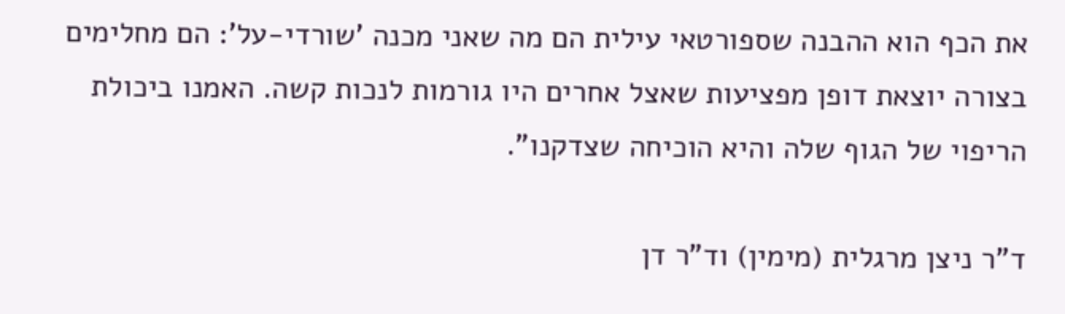את הכף הוא ההבנה שספורטאי עילית הם מה שאני מכנה 'שורדי-על': הם מחלימים בצורה יוצאת דופן מפציעות שאצל אחרים היו גורמות לנכות קשה. האמנו ביכולת הריפוי של הגוף שלה והיא הוכיחה שצדקנו".

ד"ר ניצן מרגלית (מימין) וד"ר דן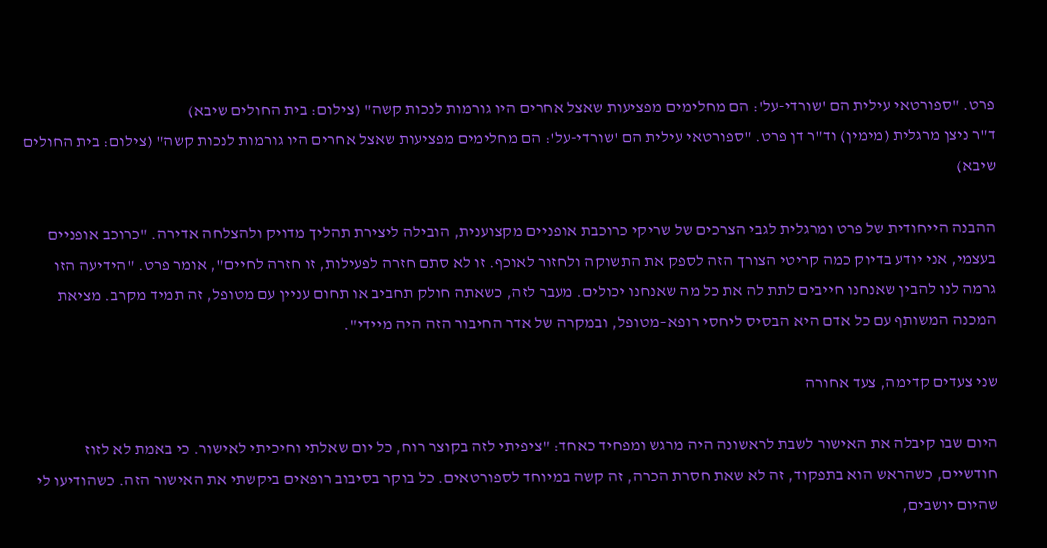פרט. "ספורטאי עילית הם 'שורדי-על': הם מחלימים מפציעות שאצל אחרים היו גורמות לנכות קשה" (צילום: בית החולים שיבא)
ד"ר ניצן מרגלית (מימין) וד"ר דן פרט. "ספורטאי עילית הם 'שורדי-על': הם מחלימים מפציעות שאצל אחרים היו גורמות לנכות קשה" (צילום: בית החולים שיבא)

ההבנה הייחודית של פרט ומרגלית לגבי הצרכים של שריקי כרוכבת אופניים מקצוענית, הובילה ליצירת תהליך מדויק ולהצלחה אדירה. "כרוכב אופניים בעצמי, אני יודע בדיוק כמה קריטי הצורך הזה לספק את התשוקה ולחזור לאוכף. זו לא סתם חזרה לפעילות, זו חזרה לחיים", אומר פרט. "הידיעה הזו גרמה לנו להבין שאנחנו חייבים לתת לה את כל מה שאנחנו יכולים. מעבר לזה, כשאתה חולק תחביב או תחום עניין עם מטופל, זה תמיד מקרב. מציאת המכנה המשותף עם כל אדם היא הבסיס ליחסי רופא–מטופל, ובמקרה של אדר החיבור הזה היה מיידי".

שני צעדים קדימה, צעד אחורה

היום שבו קיבלה את האישור לשבת לראשונה היה מרגש ומפחיד כאחד: "ציפיתי לזה בקוצר רוח, כל יום שאלתי וחיכיתי לאישור. כי באמת לא לזוז חודשיים, כשהראש הוא בתפקוד, זה לא שאת חסרת הכרה, זה קשה במיוחד לספורטאים. כל בוקר בסיבוב רופאים ביקשתי את האישור הזה. כשהודיעו לי שהיום יושבים,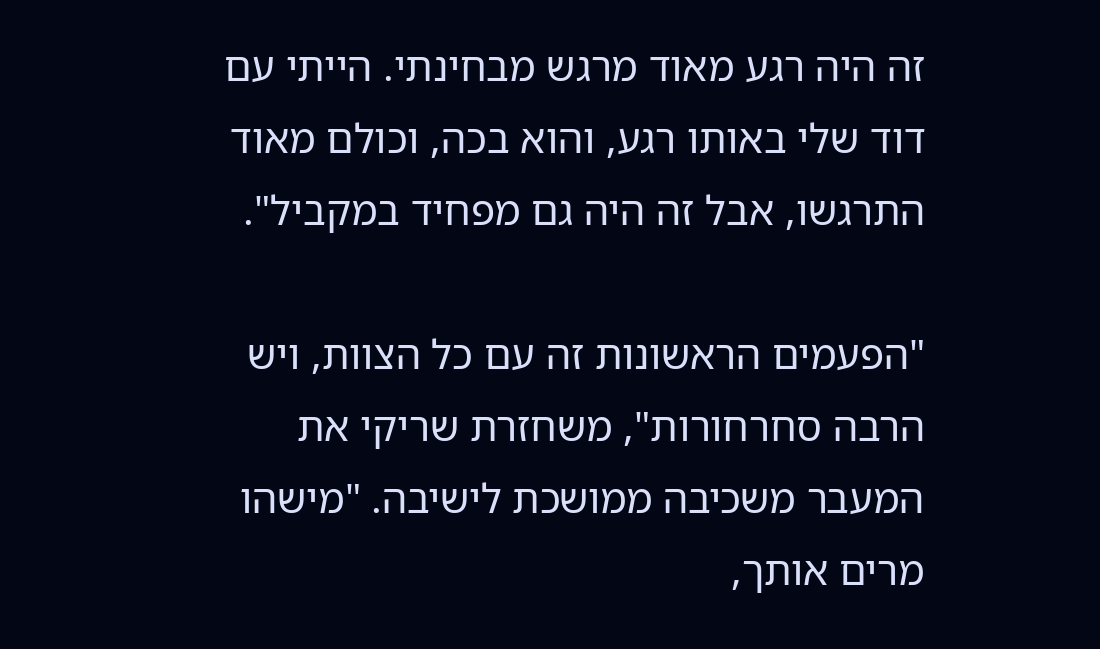זה היה רגע מאוד מרגש מבחינתי. הייתי עם דוד שלי באותו רגע, והוא בכה, וכולם מאוד התרגשו, אבל זה היה גם מפחיד במקביל".

"הפעמים הראשונות זה עם כל הצוות, ויש הרבה סחרחורות", משחזרת שריקי את המעבר משכיבה ממושכת לישיבה. "מישהו מרים אותך,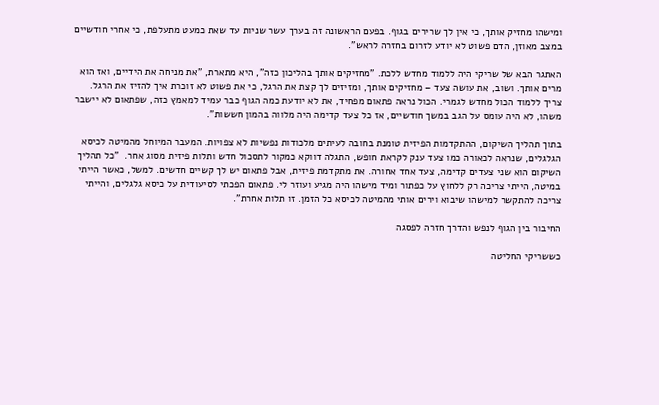ומישהו מחזיק אותך, כי אין לך שרירים בגוף. בפעם הראשונה זה בערך עשר שניות עד שאת כמעט מתעלפת, כי אחרי חודשיים במצב מאוזן, הדם פשוט לא יודע לזרום בחזרה לראש".

האתגר הבא של שריקי היה ללמוד מחדש ללכת. "מחזיקים אותך בהליכון כזה", היא מתארת, "את מניחה את הידיים, ואז הוא מרים אותך. ושוב, את עושה צעד – מחזיקים אותך, ומזיזים לך קצת את הרגל, כי את פשוט לא זוכרת איך להזיז את הרגל. צריך ללמוד הכול מחדש לגמרי. הכול נראה פתאום מפחיד, את לא יודעת כמה הגוף כבר עמיד למאמץ כזה, שפתאום לא יישבר משהו, לא היה עומס על הגב במשך חודשיים, אז כל צעד קדימה היה מלווה בהמון חששות".

בתוך תהליך השיקום, ההתקדמות הפיזית טומנת בחובה לעיתים מלכודות נפשיות לא צפויות. המעבר המיוחל מהמיטה לכיסא הגלגלים, שנראה לכאורה כמו צעד ענק לקראת חופש, התגלה דווקא כמקור לתסכול חדש ותלות פיזית מסוג אחר.  "כל תהליך השיקום הוא שני צעדים קדימה, צעד אחד אחורה. את מתקדמת פיזית, אבל פתאום יש לך קשיים חדשים. למשל, כאשר הייתי במיטה, הייתי צריכה רק ללחוץ על כפתור ומיד מישהו היה מגיע ועוזר לי. פתאום הפכתי לסיעודית על כיסא גלגלים, והייתי צריכה להתקשר למישהו שיבוא וירים אותי מהמיטה לכיסא כל הזמן. זו תלות אחרת".

החיבור בין הגוף לנפש והדרך חזרה לפסגה

כששריקי החליטה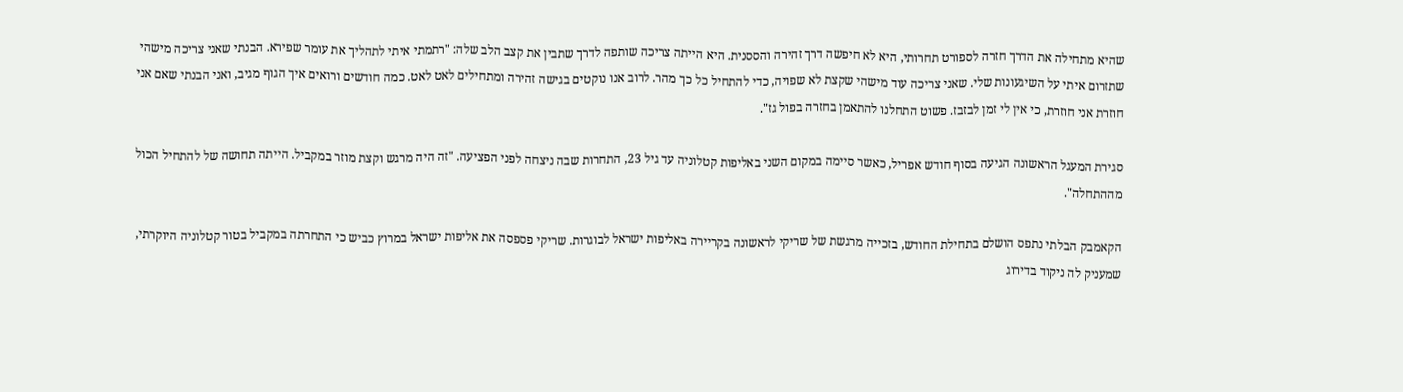שהיא מתחילה את הדרך חזרה לספורט תחרותי, היא לא חיפשה דרך זהירה והססנית. היא הייתה צריכה שותפה לדרך שתבין את קצב הלב שלה: "רתמתי איתי לתהליך את עומר שפירא. הבנתי שאני צריכה מישהי שתזרום איתי על השיגעונות שלי. שאני צריכה עוד מישהי שקצת לא שפויה, כדי להתחיל כל כך מהר. לרוב אנו נוקטים בגישה זהירה ומתחילים לאט לאט. כמה חודשים ורואים איך הגוף מגיב, ואני הבנתי שאם אני חוזרת אני חוזרת, כי אין לי זמן לבזבז. פשוט התחלנו להתאמן בחזרה בפול גז".

סגירת המעגל הראשונה הגיעה בסוף חודש אפריל, כאשר סיימה במקום השני באליפות קטלוניה עד גיל 23, התחרות שבה ניצחה לפני הפציעה. "זה היה מרגש וקצת מוזר במקביל. הייתה תחושה של להתחיל הכול מההתחלה".

הקאמבק הבלתי נתפס הושלם בתחילת החודש, בזכייה מרגשת של שריקי לראשונה בקריירה באליפות ישראל לבוגרות. שריקי פספסה את אליפות ישראל במרוץ כביש כי התחרתה במקביל בטור קטלוניה היוקרתי, שמעניק לה ניקוד בדירוג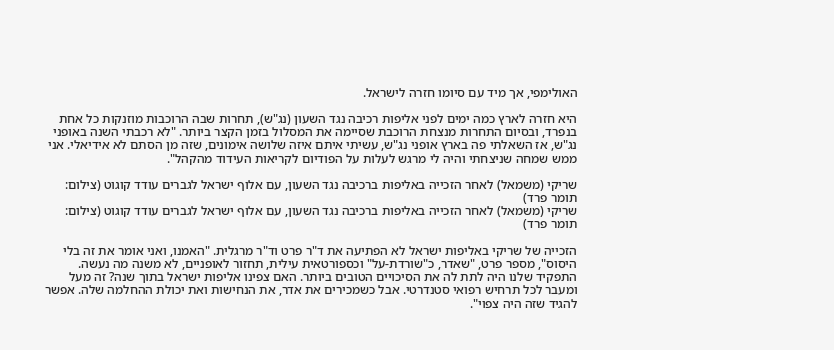האולימפי, אך מיד עם סיומו חזרה לישראל.

היא חזרה לארץ כמה ימים לפני אליפות רכיבה נגד השעון (נג"ש), תחרות שבה הרוכבות מוזנקות כל אחת בנפרד, ובסיום התחרות מנצחת הרוכבת שסיימה את המסלול בזמן הקצר ביותר. "לא רכבתי השנה באופני נג"ש, אז השאלתי פה בארץ אופני נג"ש, עשיתי איתם איזה שלושה אימונים, שזה מן הסתם לא אידיאלי. אני ממש שמחה שניצחתי והיה לי מרגש לעלות על הפודיום לקריאות העידוד מהקהל".

שריקי (משמאל) לאחר הזכייה באליפות ברכיבה נגד השעון, עם אלוף ישראל לגברים עודד קוגוט (צילום: תומר פרד)
שריקי (משמאל) לאחר הזכייה באליפות ברכיבה נגד השעון, עם אלוף ישראל לגברים עודד קוגוט (צילום: תומר פרד)

הזכייה של שריקי באליפות ישראל לא הפתיעה את ד"ר פרט וד"ר מרגלית. "האמנו, ואני אומר את זה בלי היסוס", מספר פרט, "שאדר, כ"שורדת-על" וכספורטאית עילית, תחזור לאופניים, לא משנה מה נעשה. התפקיד שלנו היה לתת לה את הסיכויים הטובים ביותר. האם צפינו אליפות ישראל בתוך שנה? זה מעל ומעבר לכל תרחיש רפואי סטנדרטי. אבל כשמכירים את אדר, את הנחישות ואת יכולת ההחלמה שלה. אפשר להגיד שזה היה צפוי".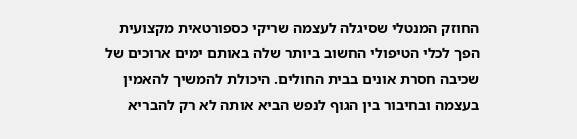החוזק המנטלי שסיגלה לעצמה שריקי כספורטאית מקצועית הפך לכלי הטיפולי החשוב ביותר שלה באותם ימים ארוכים של שכיבה חסרת אונים בבית החולים. היכולת להמשיך להאמין בעצמה ובחיבור בין הגוף לנפש הביא אותה לא רק להבריא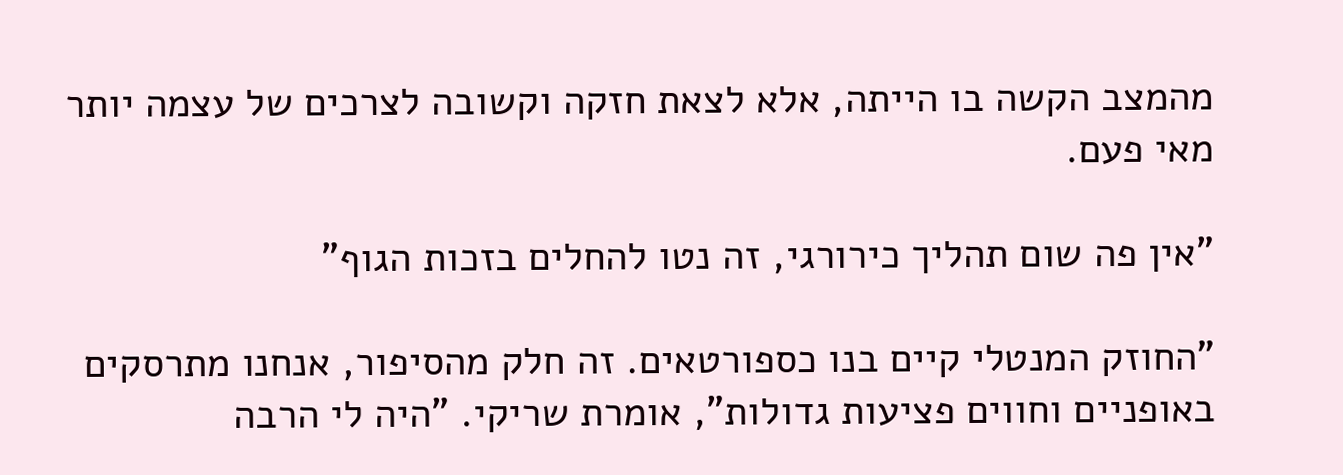מהמצב הקשה בו הייתה, אלא לצאת חזקה וקשובה לצרכים של עצמה יותר מאי פעם.

"אין פה שום תהליך כירורגי, זה נטו להחלים בזכות הגוף"

"החוזק המנטלי קיים בנו כספורטאים. זה חלק מהסיפור, אנחנו מתרסקים באופניים וחווים פציעות גדולות", אומרת שריקי. "היה לי הרבה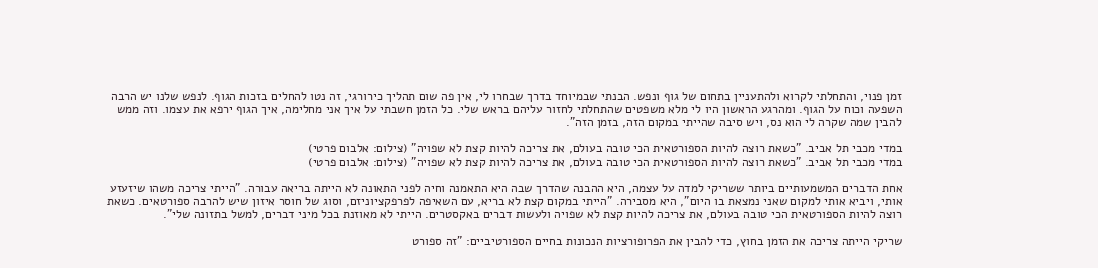זמן פנוי, והתחלתי לקרוא ולהתעניין בתחום של גוף ונפש. הבנתי שבמיוחד בדרך שבחרו לי, אין פה שום תהליך כירורגי, זה נטו להחלים בזכות הגוף. לנפש שלנו יש הרבה השפעה וכוח על הגוף. ומהרגע הראשון היו לי מלא משפטים שהתחלתי לחזור עליהם בראש שלי. כל הזמן חשבתי על איך אני מחלימה, איך הגוף ירפא את עצמו. וזה ממש להבין שמה שקרה לי הוא נס, ויש סיבה שהייתי במקום הזה, בזמן הזה".

במדי מכבי תל אביב. "כשאת רוצה להיות הספורטאית הכי טובה בעולם, את צריכה להיות קצת לא שפויה" (צילום: אלבום פרטי)
במדי מכבי תל אביב. "כשאת רוצה להיות הספורטאית הכי טובה בעולם, את צריכה להיות קצת לא שפויה" (צילום: אלבום פרטי)

אחת הדברים המשמעותיים ביותר ששריקי למדה על עצמה, היא ההבנה שהדרך שבה היא התאמנה וחיה לפני התאונה לא הייתה בריאה עבורה. "הייתי צריכה משהו שיזעזע אותי, ויביא אותי למקום שאני נמצאת בו היום", היא מסבירה. "הייתי במקום קצת לא בריא, עם השאיפה לפרפקציוניזם, וסוג של חוסר איזון שיש להרבה ספורטאים. כשאת רוצה להיות הספורטאית הכי טובה בעולם, את צריכה להיות קצת לא שפויה ולעשות דברים באקסטרים. הייתי לא מאוזנת בכל מיני דברים, למשל בתזונה שלי".

שריקי הייתה צריכה את הזמן בחוץ, כדי להבין את הפרופורציות הנכונות בחיים הספורטיביים: "זה ספורט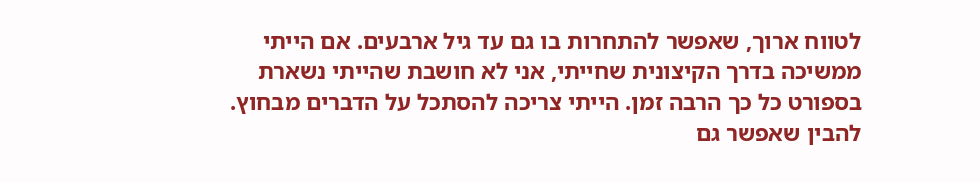לטווח ארוך, שאפשר להתחרות בו גם עד גיל ארבעים. אם הייתי ממשיכה בדרך הקיצונית שחייתי, אני לא חושבת שהייתי נשארת בספורט כל כך הרבה זמן. הייתי צריכה להסתכל על הדברים מבחוץ. להבין שאפשר גם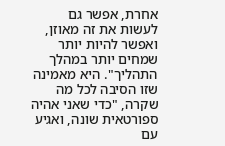אחרת, אפשר גם לעשות את זה מאוזן, ואפשר להיות יותר שמחים יותר במהלך התהליך". היא מאמינה שזו הסיבה לכל מה שקרה, "כדי שאני אהיה ספורטאית שונה, ואגיע עם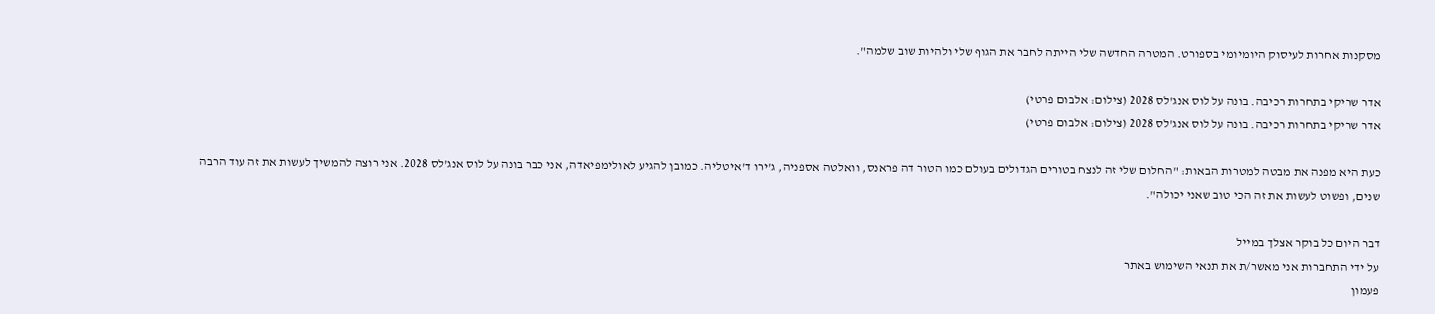מסקנות אחרות לעיסוק היומיומי בספורט. המטרה החדשה שלי הייתה לחבר את הגוף שלי ולהיות שוב שלמה".

אדר שריקי בתחרות רכיבה. בונה על לוס אנג'לס 2028 (צילום: אלבום פרטי)
אדר שריקי בתחרות רכיבה. בונה על לוס אנג'לס 2028 (צילום: אלבום פרטי)

כעת היא מפנה את מבטה למטרות הבאות: "החלום שלי זה לנצח בטורים הגדולים בעולם כמו הטור דה פראנס, וואלטה אספניה, ג'ירו ד'איטליה. כמובן להגיע לאולימפיאדה, אני כבר בונה על לוס אנג'לס 2028. אני רוצה להמשיך לעשות את זה עוד הרבה שנים, ופשוט לעשות את זה הכי טוב שאני יכולה".

דבר היום כל בוקר אצלך במייל
על ידי התחברות אני מאשר/ת את תנאי השימוש באתר
פעמון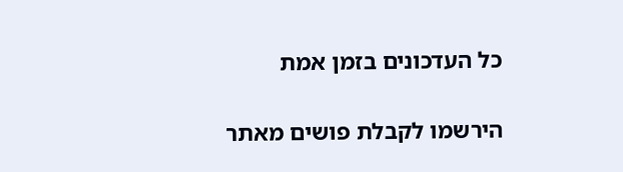כל העדכונים בזמן אמת

הירשמו לקבלת פושים מאתר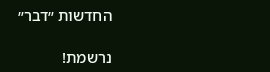החדשות ״דבר״

נרשמת!